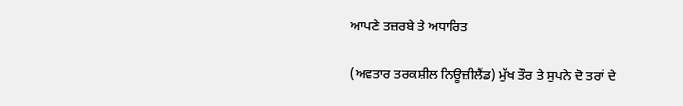ਆਪਣੇ ਤਜ਼ਰਬੇ ਤੇ ਅਧਾਰਿਤ

(ਅਵਤਾਰ ਤਰਕਸ਼ੀਲ ਨਿਊਜ਼ੀਲੈਂਡ) ਮੁੱਖ ਤੌਰ ਤੇ ਸੁਪਨੇ ਦੋ ਤਰਾਂ ਦੇ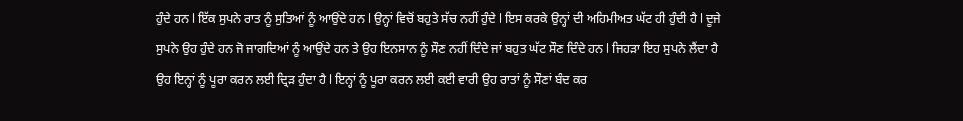ਹੁੰਦੇ ਹਨ l ਇੱਕ ਸੁਪਨੇ ਰਾਤ ਨੂੰ ਸੁਤਿਆਂ ਨੂੰ ਆਉਂਦੇ ਹਨ l ਉਨ੍ਹਾਂ ਵਿਚੋਂ ਬਹੁਤੇ ਸੱਚ ਨਹੀਂ ਹੁੰਦੇ l ਇਸ ਕਰਕੇ ਉਨ੍ਹਾਂ ਦੀ ਅਹਿਮੀਅਤ ਘੱਟ ਹੀ ਹੁੰਦੀ ਹੈ l ਦੂਜੇ ਸੁਪਨੇ ਉਹ ਹੁੰਦੇ ਹਨ ਜੋ ਜਾਗਦਿਆਂ ਨੂੰ ਆਉਂਦੇ ਹਨ ਤੇ ਉਹ ਇਨਸਾਨ ਨੂੰ ਸੌਣ ਨਹੀਂ ਦਿੰਦੇ ਜਾਂ ਬਹੁਤ ਘੱਟ ਸੌਣ ਦਿੰਦੇ ਹਨ l ਜਿਹੜਾ ਇਹ ਸੁਪਨੇ ਲੈਂਦਾ ਹੈ ਉਹ ਇਨ੍ਹਾਂ ਨੂੰ ਪੂਰਾ ਕਰਨ ਲਈ ਦ੍ਰਿੜ ਹੁੰਦਾ ਹੈ l ਇਨ੍ਹਾਂ ਨੂੰ ਪੂਰਾ ਕਰਨ ਲਈ ਕਈ ਵਾਰੀ ਉਹ ਰਾਤਾਂ ਨੂੰ ਸੌਣਾਂ ਬੰਦ ਕਰ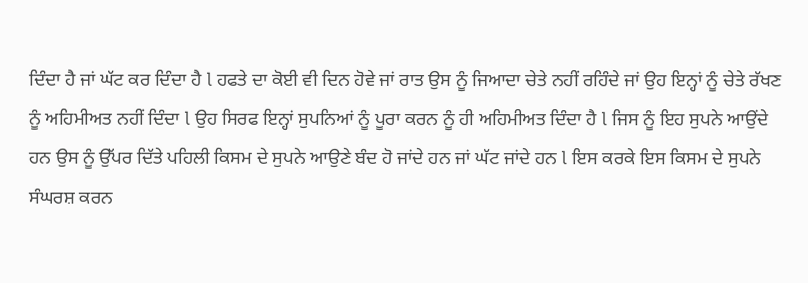ਦਿੰਦਾ ਹੈ ਜਾਂ ਘੱਟ ਕਰ ਦਿੰਦਾ ਹੈ l ਹਫਤੇ ਦਾ ਕੋਈ ਵੀ ਦਿਨ ਹੋਵੇ ਜਾਂ ਰਾਤ ਉਸ ਨੂੰ ਜਿਆਦਾ ਚੇਤੇ ਨਹੀਂ ਰਹਿੰਦੇ ਜਾਂ ਉਹ ਇਨ੍ਹਾਂ ਨੂੰ ਚੇਤੇ ਰੱਖਣ ਨੂੰ ਅਹਿਮੀਅਤ ਨਹੀਂ ਦਿੰਦਾ l ਉਹ ਸਿਰਫ ਇਨ੍ਹਾਂ ਸੁਪਨਿਆਂ ਨੂੰ ਪੂਰਾ ਕਰਨ ਨੂੰ ਹੀ ਅਹਿਮੀਅਤ ਦਿੰਦਾ ਹੈ l ਜਿਸ ਨੂੰ ਇਹ ਸੁਪਨੇ ਆਉਂਦੇ ਹਨ ਉਸ ਨੂੰ ਉੱਪਰ ਦਿੱਤੇ ਪਹਿਲੀ ਕਿਸਮ ਦੇ ਸੁਪਨੇ ਆਉਣੇ ਬੰਦ ਹੋ ਜਾਂਦੇ ਹਨ ਜਾਂ ਘੱਟ ਜਾਂਦੇ ਹਨ l ਇਸ ਕਰਕੇ ਇਸ ਕਿਸਮ ਦੇ ਸੁਪਨੇ ਸੰਘਰਸ਼ ਕਰਨ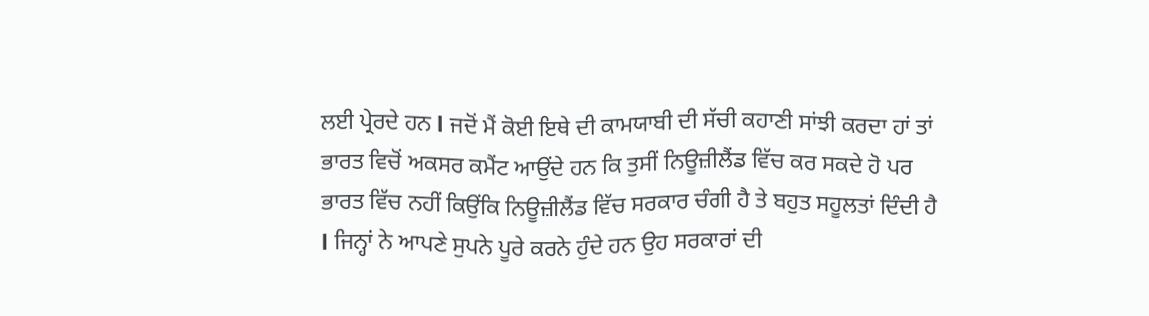ਲਈ ਪ੍ਰੇਰਦੇ ਹਨ l ਜਦੋਂ ਮੈਂ ਕੋਈ ਇਥੇ ਦੀ ਕਾਮਯਾਬੀ ਦੀ ਸੱਚੀ ਕਹਾਣੀ ਸਾਂਝੀ ਕਰਦਾ ਹਾਂ ਤਾਂ ਭਾਰਤ ਵਿਚੋਂ ਅਕਸਰ ਕਮੈਂਟ ਆਉਂਦੇ ਹਨ ਕਿ ਤੁਸੀਂ ਨਿਊਜ਼ੀਲੈਂਡ ਵਿੱਚ ਕਰ ਸਕਦੇ ਹੋ ਪਰ ਭਾਰਤ ਵਿੱਚ ਨਹੀਂ ਕਿਉਂਕਿ ਨਿਊਜ਼ੀਲੈਂਡ ਵਿੱਚ ਸਰਕਾਰ ਚੰਗੀ ਹੈ ਤੇ ਬਹੁਤ ਸਹੂਲਤਾਂ ਦਿੰਦੀ ਹੈ l ਜਿਨ੍ਹਾਂ ਨੇ ਆਪਣੇ ਸੁਪਨੇ ਪੂਰੇ ਕਰਨੇ ਹੁੰਦੇ ਹਨ ਉਹ ਸਰਕਾਰਾਂ ਦੀ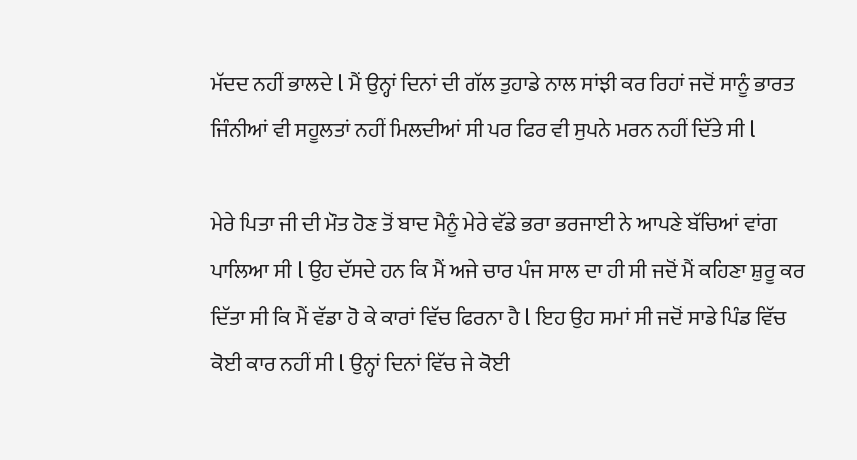ਮੱਦਦ ਨਹੀਂ ਭਾਲਦੇ l ਮੈਂ ਉਨ੍ਹਾਂ ਦਿਨਾਂ ਦੀ ਗੱਲ ਤੁਹਾਡੇ ਨਾਲ ਸਾਂਝੀ ਕਰ ਰਿਹਾਂ ਜਦੋਂ ਸਾਨੂੰ ਭਾਰਤ ਜਿੰਨੀਆਂ ਵੀ ਸਹੂਲਤਾਂ ਨਹੀਂ ਮਿਲਦੀਆਂ ਸੀ ਪਰ ਫਿਰ ਵੀ ਸੁਪਨੇ ਮਰਨ ਨਹੀਂ ਦਿੱਤੇ ਸੀ l

ਮੇਰੇ ਪਿਤਾ ਜੀ ਦੀ ਮੌਤ ਹੋਣ ਤੋਂ ਬਾਦ ਮੈਨੂੰ ਮੇਰੇ ਵੱਡੇ ਭਰਾ ਭਰਜਾਈ ਨੇ ਆਪਣੇ ਬੱਚਿਆਂ ਵਾਂਗ ਪਾਲਿਆ ਸੀ l ਉਹ ਦੱਸਦੇ ਹਨ ਕਿ ਮੈਂ ਅਜੇ ਚਾਰ ਪੰਜ ਸਾਲ ਦਾ ਹੀ ਸੀ ਜਦੋਂ ਮੈਂ ਕਹਿਣਾ ਸ਼ੁਰੂ ਕਰ ਦਿੱਤਾ ਸੀ ਕਿ ਮੈਂ ਵੱਡਾ ਹੋ ਕੇ ਕਾਰਾਂ ਵਿੱਚ ਫਿਰਨਾ ਹੈ l ਇਹ ਉਹ ਸਮਾਂ ਸੀ ਜਦੋਂ ਸਾਡੇ ਪਿੰਡ ਵਿੱਚ ਕੋਈ ਕਾਰ ਨਹੀਂ ਸੀ l ਉਨ੍ਹਾਂ ਦਿਨਾਂ ਵਿੱਚ ਜੇ ਕੋਈ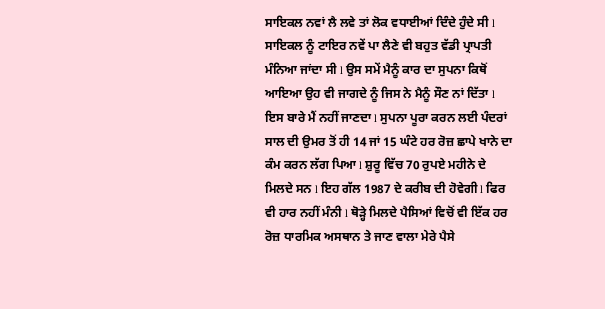ਸਾਇਕਲ ਨਵਾਂ ਲੈ ਲਵੇ ਤਾਂ ਲੋਕ ਵਧਾਈਆਂ ਦਿੰਦੇ ਹੁੰਦੇ ਸੀ l ਸਾਇਕਲ ਨੂੰ ਟਾਇਰ ਨਵੇਂ ਪਾ ਲੈਣੇ ਵੀ ਬਹੁਤ ਵੱਡੀ ਪ੍ਰਾਪਤੀ ਮੰਨਿਆ ਜਾਂਦਾ ਸੀ l ਉਸ ਸਮੇਂ ਮੈਨੂੰ ਕਾਰ ਦਾ ਸੁਪਨਾ ਕਿਥੋਂ ਆਇਆ ਉਹ ਵੀ ਜਾਗਦੇ ਨੂੰ ਜਿਸ ਨੇ ਮੈਨੂੰ ਸੌਣ ਨਾਂ ਦਿੱਤਾ l ਇਸ ਬਾਰੇ ਮੈਂ ਨਹੀਂ ਜਾਣਦਾ l ਸੁਪਨਾ ਪੂਰਾ ਕਰਨ ਲਈ ਪੰਦਰਾਂ ਸਾਲ ਦੀ ਉਮਰ ਤੋਂ ਹੀ 14 ਜਾਂ 15 ਘੰਟੇ ਹਰ ਰੋਜ਼ ਛਾਪੇ ਖਾਨੇ ਦਾ ਕੰਮ ਕਰਨ ਲੱਗ ਪਿਆ l ਸ਼ੁਰੂ ਵਿੱਚ 70 ਰੁਪਏ ਮਹੀਨੇ ਦੇ ਮਿਲਦੇ ਸਨ l ਇਹ ਗੱਲ 1987 ਦੇ ਕਰੀਬ ਦੀ ਹੋਵੇਗੀ l ਫਿਰ ਵੀ ਹਾਰ ਨਹੀਂ ਮੰਨੀ l ਥੋੜ੍ਹੇ ਮਿਲਦੇ ਪੈਸਿਆਂ ਵਿਚੋਂ ਵੀ ਇੱਕ ਹਰ ਰੋਜ਼ ਧਾਰਮਿਕ ਅਸਥਾਨ ਤੇ ਜਾਣ ਵਾਲਾ ਮੇਰੇ ਪੈਸੇ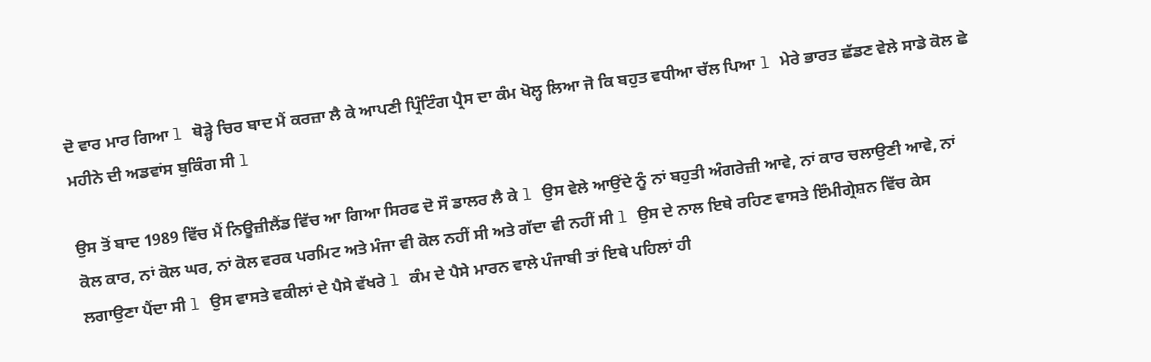ਦੋ ਵਾਰ ਮਾਰ ਗਿਆ l ਥੋੜ੍ਹੇ ਚਿਰ ਬਾਦ ਮੈਂ ਕਰਜ਼ਾ ਲੈ ਕੇ ਆਪਣੀ ਪ੍ਰਿੰਟਿੰਗ ਪ੍ਰੈਸ ਦਾ ਕੰਮ ਖੋਲ੍ਹ ਲਿਆ ਜੋ ਕਿ ਬਹੁਤ ਵਧੀਆ ਚੱਲ ਪਿਆ l ਮੇਰੇ ਭਾਰਤ ਛੱਡਣ ਵੇਲੇ ਸਾਡੇ ਕੋਲ ਛੇ ਮਹੀਨੇ ਦੀ ਅਡਵਾਂਸ ਬੁਕਿੰਗ ਸੀ l

ਉਸ ਤੋਂ ਬਾਦ 1989 ਵਿੱਚ ਮੈਂ ਨਿਊਜ਼ੀਲੈਂਡ ਵਿੱਚ ਆ ਗਿਆ ਸਿਰਫ ਦੋ ਸੌ ਡਾਲਰ ਲੈ ਕੇ l ਉਸ ਵੇਲੇ ਆਉਂਦੇ ਨੂੰ ਨਾਂ ਬਹੁਤੀ ਅੰਗਰੇਜ਼ੀ ਆਵੇ, ਨਾਂ ਕਾਰ ਚਲਾਉਣੀ ਆਵੇ, ਨਾਂ ਕੋਲ ਕਾਰ, ਨਾਂ ਕੋਲ ਘਰ, ਨਾਂ ਕੋਲ ਵਰਕ ਪਰਮਿਟ ਅਤੇ ਮੰਜਾ ਵੀ ਕੋਲ ਨਹੀਂ ਸੀ ਅਤੇ ਗੱਦਾ ਵੀ ਨਹੀਂ ਸੀ l ਉਸ ਦੇ ਨਾਲ ਇਥੇ ਰਹਿਣ ਵਾਸਤੇ ਇੰਮੀਗ੍ਰੇਸ਼ਨ ਵਿੱਚ ਕੇਸ ਲਗਾਉਣਾ ਪੈਂਦਾ ਸੀ l ਉਸ ਵਾਸਤੇ ਵਕੀਲਾਂ ਦੇ ਪੈਸੇ ਵੱਖਰੇ l ਕੰਮ ਦੇ ਪੈਸੇ ਮਾਰਨ ਵਾਲੇ ਪੰਜਾਬੀ ਤਾਂ ਇਥੇ ਪਹਿਲਾਂ ਹੀ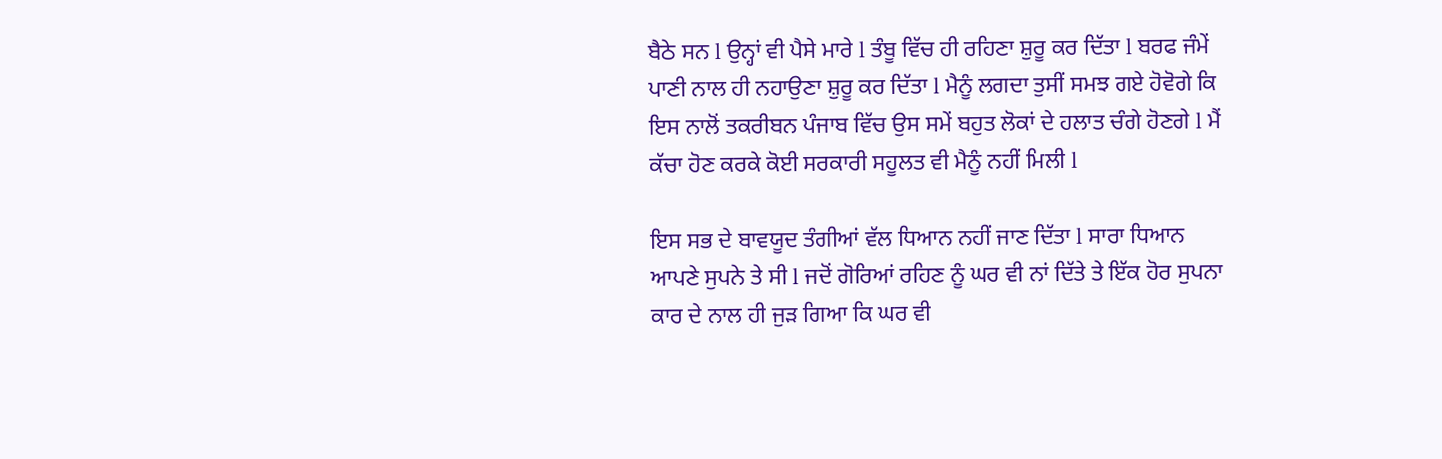ਬੈਠੇ ਸਨ l ਉਨ੍ਹਾਂ ਵੀ ਪੈਸੇ ਮਾਰੇ l ਤੰਬੂ ਵਿੱਚ ਹੀ ਰਹਿਣਾ ਸ਼ੁਰੂ ਕਰ ਦਿੱਤਾ l ਬਰਫ ਜੰਮੇਂ ਪਾਣੀ ਨਾਲ ਹੀ ਨਹਾਉਣਾ ਸ਼ੁਰੂ ਕਰ ਦਿੱਤਾ l ਮੈਨੂੰ ਲਗਦਾ ਤੁਸੀਂ ਸਮਝ ਗਏ ਹੋਵੋਗੇ ਕਿ ਇਸ ਨਾਲੋਂ ਤਕਰੀਬਨ ਪੰਜਾਬ ਵਿੱਚ ਉਸ ਸਮੇਂ ਬਹੁਤ ਲੋਕਾਂ ਦੇ ਹਲਾਤ ਚੰਗੇ ਹੋਣਗੇ l ਮੈਂ ਕੱਚਾ ਹੋਣ ਕਰਕੇ ਕੋਈ ਸਰਕਾਰੀ ਸਹੂਲਤ ਵੀ ਮੈਨੂੰ ਨਹੀਂ ਮਿਲੀ l

ਇਸ ਸਭ ਦੇ ਬਾਵਯੂਦ ਤੰਗੀਆਂ ਵੱਲ ਧਿਆਨ ਨਹੀਂ ਜਾਣ ਦਿੱਤਾ l ਸਾਰਾ ਧਿਆਨ ਆਪਣੇ ਸੁਪਨੇ ਤੇ ਸੀ l ਜਦੋਂ ਗੋਰਿਆਂ ਰਹਿਣ ਨੂੰ ਘਰ ਵੀ ਨਾਂ ਦਿੱਤੇ ਤੇ ਇੱਕ ਹੋਰ ਸੁਪਨਾ ਕਾਰ ਦੇ ਨਾਲ ਹੀ ਜੁੜ ਗਿਆ ਕਿ ਘਰ ਵੀ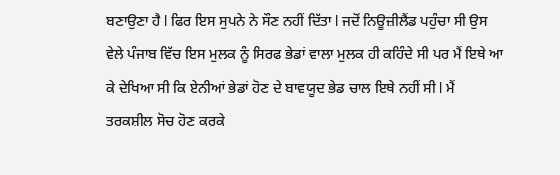ਬਣਾਉਣਾ ਹੈ l ਫਿਰ ਇਸ ਸੁਪਨੇ ਨੇ ਸੌਣ ਨਹੀਂ ਦਿੱਤਾ l ਜਦੋਂ ਨਿਊਜ਼ੀਲੈਂਡ ਪਹੁੰਚਾ ਸੀ ਉਸ ਵੇਲੇ ਪੰਜਾਬ ਵਿੱਚ ਇਸ ਮੁਲਕ ਨੂੰ ਸਿਰਫ ਭੇਡਾਂ ਵਾਲਾ ਮੁਲਕ ਹੀ ਕਹਿੰਦੇ ਸੀ ਪਰ ਮੈਂ ਇਥੇ ਆ ਕੇ ਦੇਖਿਆ ਸੀ ਕਿ ਏਨੀਆਂ ਭੇਡਾਂ ਹੋਣ ਦੇ ਬਾਵਯੂਦ ਭੇਡ ਚਾਲ ਇਥੇ ਨਹੀਂ ਸੀ l ਮੈਂ ਤਰਕਸ਼ੀਲ ਸੋਚ ਹੋਣ ਕਰਕੇ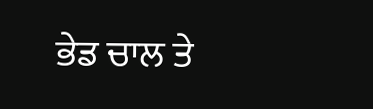ਭੇਡ ਚਾਲ ਤੇ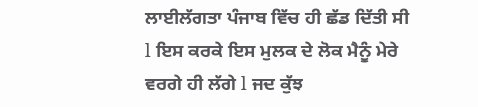ਲਾਈਲੱਗਤਾ ਪੰਜਾਬ ਵਿੱਚ ਹੀ ਛੱਡ ਦਿੱਤੀ ਸੀ l ਇਸ ਕਰਕੇ ਇਸ ਮੁਲਕ ਦੇ ਲੋਕ ਮੈਨੂੰ ਮੇਰੇ ਵਰਗੇ ਹੀ ਲੱਗੇ l ਜਦ ਕੁੱਝ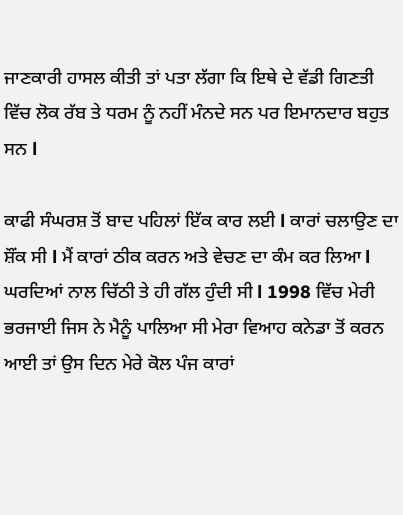ਜਾਣਕਾਰੀ ਹਾਸਲ ਕੀਤੀ ਤਾਂ ਪਤਾ ਲੱਗਾ ਕਿ ਇਥੇ ਦੇ ਵੱਡੀ ਗਿਣਤੀ ਵਿੱਚ ਲੋਕ ਰੱਬ ਤੇ ਧਰਮ ਨੂੰ ਨਹੀਂ ਮੰਨਦੇ ਸਨ ਪਰ ਇਮਾਨਦਾਰ ਬਹੁਤ ਸਨ l

ਕਾਫੀ ਸੰਘਰਸ਼ ਤੋਂ ਬਾਦ ਪਹਿਲਾਂ ਇੱਕ ਕਾਰ ਲਈ l ਕਾਰਾਂ ਚਲਾਉਣ ਦਾ ਸ਼ੌਂਕ ਸੀ l ਮੈਂ ਕਾਰਾਂ ਠੀਕ ਕਰਨ ਅਤੇ ਵੇਚਣ ਦਾ ਕੰਮ ਕਰ ਲਿਆ l ਘਰਦਿਆਂ ਨਾਲ ਚਿੱਠੀ ਤੇ ਹੀ ਗੱਲ ਹੁੰਦੀ ਸੀ l 1998 ਵਿੱਚ ਮੇਰੀ ਭਰਜਾਈ ਜਿਸ ਨੇ ਮੈਨੂੰ ਪਾਲਿਆ ਸੀ ਮੇਰਾ ਵਿਆਹ ਕਨੇਡਾ ਤੋਂ ਕਰਨ ਆਈ ਤਾਂ ਉਸ ਦਿਨ ਮੇਰੇ ਕੋਲ ਪੰਜ ਕਾਰਾਂ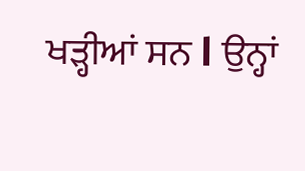ਖੜ੍ਹੀਆਂ ਸਨ l ਉਨ੍ਹਾਂ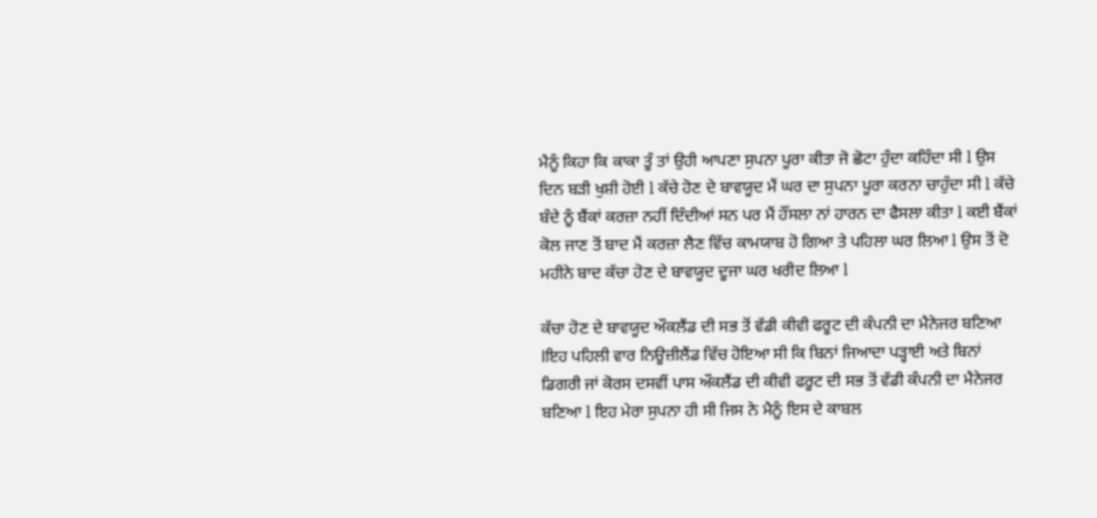ਮੈਨੂੰ ਕਿਹਾ ਕਿ ਕਾਕਾ ਤੂੰ ਤਾਂ ਉਹੀ ਆਪਣਾ ਸੁਪਨਾ ਪੂਰਾ ਕੀਤਾ ਜੋ ਛੋਟਾ ਹੁੰਦਾ ਕਹਿੰਦਾ ਸੀ l ਉਸ ਦਿਨ ਬੜੀ ਖੁਸ਼ੀ ਹੋਈ l ਕੱਚੇ ਹੋਣ ਦੇ ਬਾਵਯੂਦ ਮੈਂ ਘਰ ਦਾ ਸੁਪਨਾ ਪੂਰਾ ਕਰਨਾ ਚਾਹੁੰਦਾ ਸੀ l ਕੱਚੇ ਬੰਦੇ ਨੂੰ ਬੈਂਕਾਂ ਕਰਜ਼ਾ ਨਹੀਂ ਦਿੰਦੀਆਂ ਸਨ ਪਰ ਮੈਂ ਹੌਂਸਲਾ ਨਾਂ ਹਾਰਨ ਦਾ ਫੈਸਲਾ ਕੀਤਾ l ਕਈ ਬੈਂਕਾਂ ਕੋਲ ਜਾਣ ਤੋਂ ਬਾਦ ਮੈਂ ਕਰਜ਼ਾ ਲੈਣ ਵਿੱਚ ਕਾਮਯਾਬ ਹੋ ਗਿਆ ਤੇ ਪਹਿਲਾ ਘਰ ਲਿਆ l ਉਸ ਤੋਂ ਦੋ ਮਹੀਨੇ ਬਾਦ ਕੱਚਾ ਹੋਣ ਦੇ ਬਾਵਯੂਦ ਦੂਜਾ ਘਰ ਖਰੀਦ ਲਿਆ l

ਕੱਚਾ ਹੋਣ ਦੇ ਬਾਵਯੂਦ ਔਕਲੈਂਡ ਦੀ ਸਭ ਤੋਂ ਵੱਡੀ ਕੀਵੀ ਫਰੂਟ ਦੀ ਕੰਪਨੀ ਦਾ ਮੈਨੇਜਰ ਬਣਿਆ lਇਹ ਪਹਿਲੀ ਵਾਰ ਨਿਊਜ਼ੀਲੈਂਡ ਵਿੱਚ ਹੋਇਆ ਸੀ ਕਿ ਬਿਨਾਂ ਜਿਆਦਾ ਪੜ੍ਹਾਈ ਅਤੇ ਬਿਨਾਂ ਡਿਗਰੀ ਜਾਂ ਕੋਰਸ ਦਸਵੀਂ ਪਾਸ ਔਕਲੈਂਡ ਦੀ ਕੀਵੀ ਫਰੂਟ ਦੀ ਸਭ ਤੋਂ ਵੱਡੀ ਕੰਪਨੀ ਦਾ ਮੈਨੇਜਰ ਬਣਿਆ l ਇਹ ਮੇਰਾ ਸੁਪਨਾ ਹੀ ਸੀ ਜਿਸ ਨੇ ਮੈਨੂੰ ਇਸ ਦੇ ਕਾਬਲ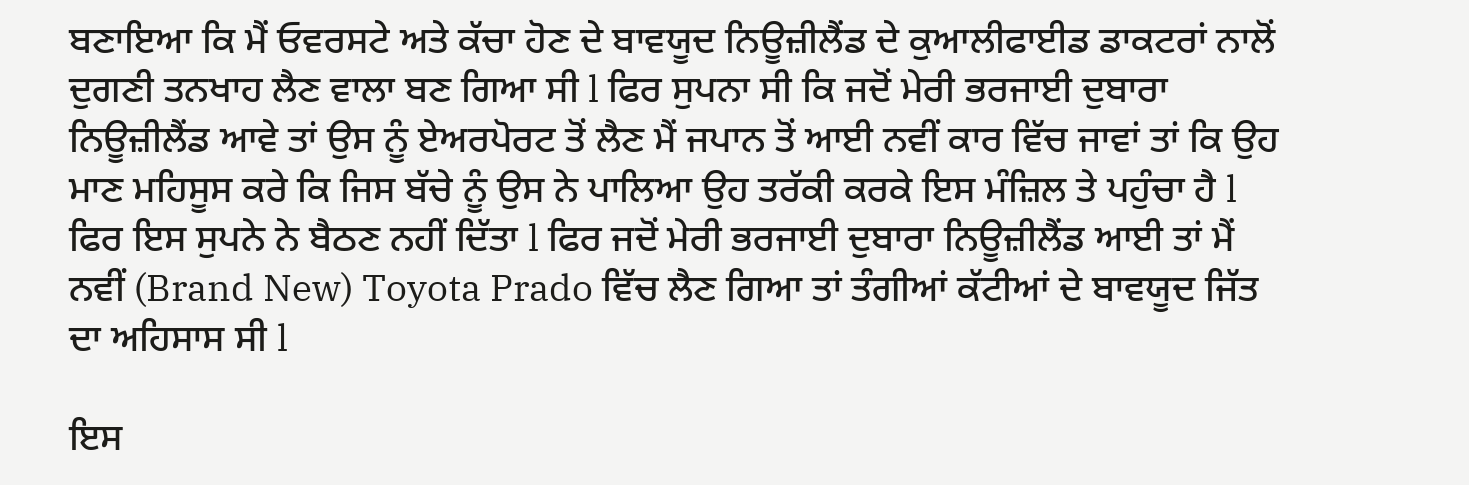ਬਣਾਇਆ ਕਿ ਮੈਂ ਓਵਰਸਟੇ ਅਤੇ ਕੱਚਾ ਹੋਣ ਦੇ ਬਾਵਯੂਦ ਨਿਊਜ਼ੀਲੈਂਡ ਦੇ ਕੁਆਲੀਫਾਈਡ ਡਾਕਟਰਾਂ ਨਾਲੋਂ ਦੁਗਣੀ ਤਨਖਾਹ ਲੈਣ ਵਾਲਾ ਬਣ ਗਿਆ ਸੀ l ਫਿਰ ਸੁਪਨਾ ਸੀ ਕਿ ਜਦੋਂ ਮੇਰੀ ਭਰਜਾਈ ਦੁਬਾਰਾ ਨਿਊਜ਼ੀਲੈਂਡ ਆਵੇ ਤਾਂ ਉਸ ਨੂੰ ਏਅਰਪੋਰਟ ਤੋਂ ਲੈਣ ਮੈਂ ਜਪਾਨ ਤੋਂ ਆਈ ਨਵੀਂ ਕਾਰ ਵਿੱਚ ਜਾਵਾਂ ਤਾਂ ਕਿ ਉਹ ਮਾਣ ਮਹਿਸੂਸ ਕਰੇ ਕਿ ਜਿਸ ਬੱਚੇ ਨੂੰ ਉਸ ਨੇ ਪਾਲਿਆ ਉਹ ਤਰੱਕੀ ਕਰਕੇ ਇਸ ਮੰਜ਼ਿਲ ਤੇ ਪਹੁੰਚਾ ਹੈ l ਫਿਰ ਇਸ ਸੁਪਨੇ ਨੇ ਬੈਠਣ ਨਹੀਂ ਦਿੱਤਾ l ਫਿਰ ਜਦੋਂ ਮੇਰੀ ਭਰਜਾਈ ਦੁਬਾਰਾ ਨਿਊਜ਼ੀਲੈਂਡ ਆਈ ਤਾਂ ਮੈਂ ਨਵੀਂ (Brand New) Toyota Prado ਵਿੱਚ ਲੈਣ ਗਿਆ ਤਾਂ ਤੰਗੀਆਂ ਕੱਟੀਆਂ ਦੇ ਬਾਵਯੂਦ ਜਿੱਤ ਦਾ ਅਹਿਸਾਸ ਸੀ l

ਇਸ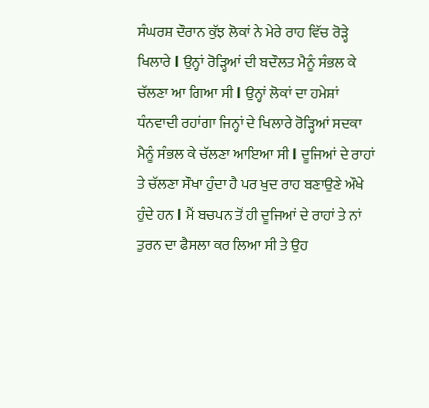ਸੰਘਰਸ਼ ਦੌਰਾਨ ਕੁੱਝ ਲੋਕਾਂ ਨੇ ਮੇਰੇ ਰਾਹ ਵਿੱਚ ਰੋੜ੍ਹੇ ਖਿਲਾਰੇ l ਉਨ੍ਹਾਂ ਰੋੜ੍ਹਿਆਂ ਦੀ ਬਦੌਲਤ ਮੈਨੂੰ ਸੰਭਲ ਕੇ ਚੱਲਣਾ ਆ ਗਿਆ ਸੀ l ਉਨ੍ਹਾਂ ਲੋਕਾਂ ਦਾ ਹਮੇਸ਼ਾਂ ਧੰਨਵਾਦੀ ਰਹਾਂਗਾ ਜਿਨ੍ਹਾਂ ਦੇ ਖਿਲਾਰੇ ਰੋੜ੍ਹਿਆਂ ਸਦਕਾ ਮੈਨੂੰ ਸੰਭਲ ਕੇ ਚੱਲਣਾ ਆਇਆ ਸੀ l ਦੂਜਿਆਂ ਦੇ ਰਾਹਾਂ ਤੇ ਚੱਲਣਾ ਸੌਖਾ ਹੁੰਦਾ ਹੈ ਪਰ ਖੁਦ ਰਾਹ ਬਣਾਉਣੇ ਔਖੇ ਹੁੰਦੇ ਹਨ l ਮੈਂ ਬਚਪਨ ਤੋਂ ਹੀ ਦੂਜਿਆਂ ਦੇ ਰਾਹਾਂ ਤੇ ਨਾਂ ਤੁਰਨ ਦਾ ਫੈਸਲਾ ਕਰ ਲਿਆ ਸੀ ਤੇ ਉਹ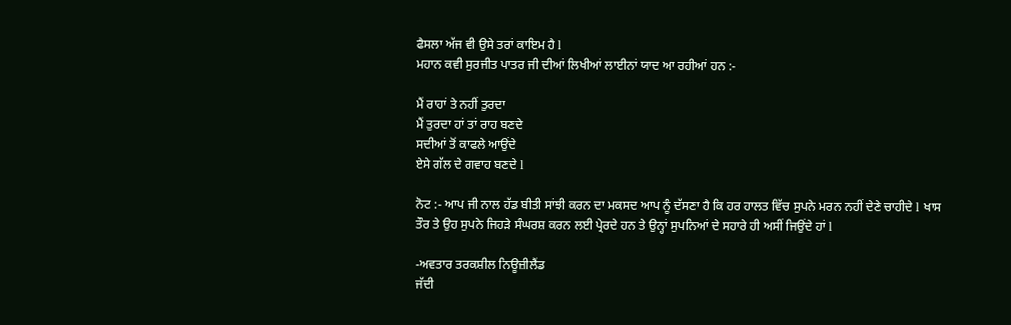ਫੈਸਲਾ ਅੱਜ ਵੀ ਉਸੇ ਤਰਾਂ ਕਾਇਮ ਹੈ l
ਮਹਾਨ ਕਵੀ ਸੁਰਜੀਤ ਪਾਤਰ ਜੀ ਦੀਆਂ ਲਿਖੀਆਂ ਲਾਈਨਾਂ ਯਾਦ ਆ ਰਹੀਆਂ ਹਨ :-

ਮੈਂ ਰਾਹਾਂ ਤੇ ਨਹੀਂ ਤੁਰਦਾ
ਮੈਂ ਤੁਰਦਾ ਹਾਂ ਤਾਂ ਰਾਹ ਬਣਦੇ
ਸਦੀਆਂ ਤੋਂ ਕਾਫਲੇ ਆਉਂਦੇ
ਏਸੇ ਗੱਲ ਦੇ ਗਵਾਹ ਬਣਦੇ l

ਨੋਟ :- ਆਪ ਜੀ ਨਾਲ ਹੱਡ ਬੀਤੀ ਸਾਂਝੀ ਕਰਨ ਦਾ ਮਕਸਦ ਆਪ ਨੂੰ ਦੱਸਣਾ ਹੈ ਕਿ ਹਰ ਹਾਲਤ ਵਿੱਚ ਸੁਪਨੇ ਮਰਨ ਨਹੀਂ ਦੇਣੇ ਚਾਹੀਦੇ l ਖਾਸ ਤੌਰ ਤੇ ਉਹ ਸੁਪਨੇ ਜਿਹੜੇ ਸੰਘਰਸ਼ ਕਰਨ ਲਈ ਪ੍ਰੇਰਦੇ ਹਨ ਤੇ ਉਨ੍ਹਾਂ ਸੁਪਨਿਆਂ ਦੇ ਸਹਾਰੇ ਹੀ ਅਸੀਂ ਜਿਉਂਦੇ ਹਾਂ l

-ਅਵਤਾਰ ਤਰਕਸ਼ੀਲ ਨਿਊਜ਼ੀਲੈਂਡ
ਜੱਦੀ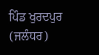ਪਿੰਡ ਖੁਰਦਪੁਰ (ਜਲੰਧਰ)